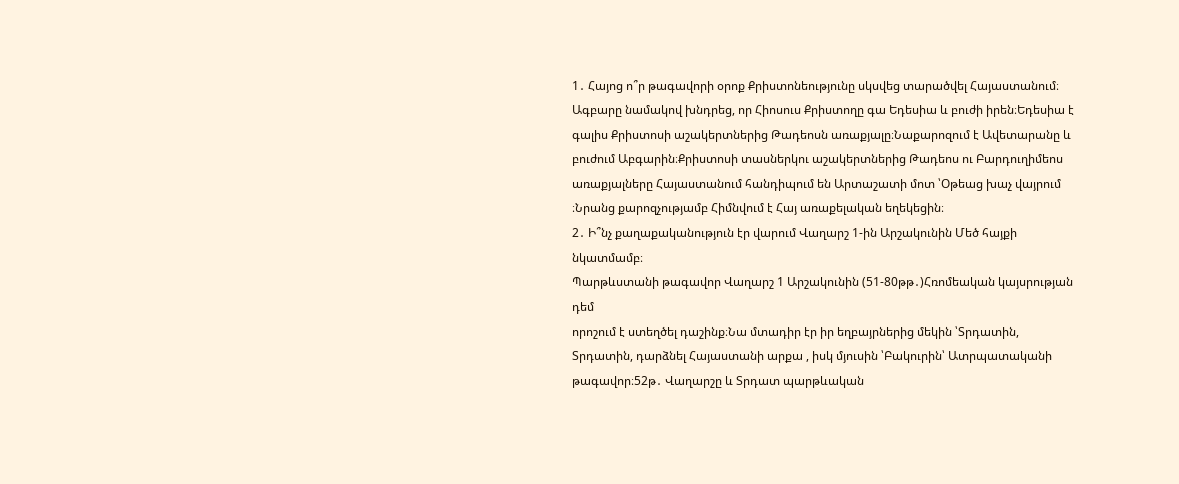1․ Հայոց ո՞ր թագավորի օրոք Քրիստոնեությունը սկսվեց տարածվել Հայաստանում։
Ագբարը նամակով խնդրեց, որ Հիոսուս Քրիստողը գա Եդեսիա և բուժի իրեն։Եդեսիա է գալիս Քրիստոսի աշակերտներից Թադեոսն առաքյալը։Նաքարոզում է Ավետարանը և բուժում Աբգարին։Քրիստոսի տասներկու աշակերտներից Թադեոս ու Բարդուղիմեոս առաքյալները Հայաստանում հանդիպում են Արտաշատի մոտ ՝Օթեաց խաչ վայրում ։Նրանց քարոզչությամբ Հիմնվում է Հայ առաքելական եղեկեցին։
2․ Ի՞նչ քաղաքականություն էր վարում Վաղարշ 1-ին Արշակունին Մեծ հայքի նկատմամբ։
Պարթևստանի թագավոր Վաղարշ 1 Արշակունին (51-80թթ․)Հռոմեական կայսրության դեմ
որոշում է ստեղծել դաշինք։Նա մտադիր էր իր եղբայրներից մեկին ՝Տրդատին, Տրդատին, դարձնել Հայաստանի արքա , իսկ մյուսին ՝Բակուրին՝ Ատրպատականի թագավոր։52թ․ Վաղարշը և Տրդատ պարթևական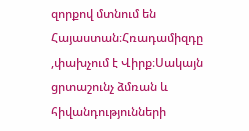զորքով մտնում են Հայաստան։Հռադամիզդը ,փախչում է Վիրք։Սակայն ցրտաշունչ ձմռան և հիվանդությունների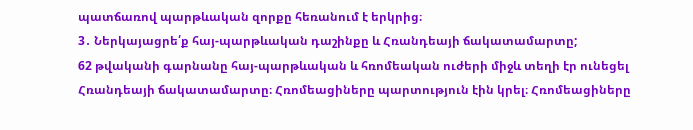պատճառով պարթևական զորքը հեռանում է երկրից։
3․ Ներկայացրե՛ք հայ-պարթևական դաշինքը և Հռանդեայի ճակատամարտը;
62 թվականի գարնանը հայ-պարթևական և հռոմեական ուժերի միջև տեղի էր ունեցել Հռանդեայի ճակատամարտը։ Հռոմեացիները պարտություն էին կրել։ Հռոմեացիները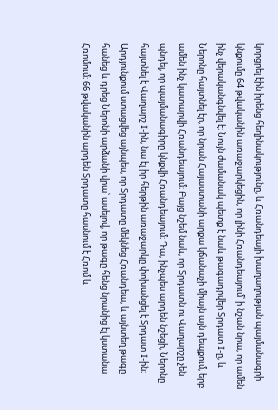կորցրել էին իրենց հեղինակությունը, և Հռանդեայի խաղաղության պայմանագրի կնքումը 64 թվականին առաջարկեցին, որ լինի Հռանդեայում՝ ի նշան նրա, որ ամեն ինչ վերականգնվել է։ Նույն ժամանակ պետք է նաև թագադրվեր Տրդատ I-ը, և Ներոնը հայտնել էր, որ նրան Հայաստանի արքա կճանաչի միայն այն դեպքում, երբ ամեն ինչ կատարվի Հռանդեայում։ Բայց նշեմ նաև, որ Տրդատն ու Վաղարշը չեն պնդել, որ պայմանագիրը կնքվի Հռանդեայում։ Դա, ինչպես արդեն նշեցի, Ներոնը հայտնել է Վաղարշ I-ին, նա էլ իր հերթին առաջարկը փոխանցել է Տրդատ I-ին։
Արդյունքում ստացվեց այնպես, որ Տրդատը մեկնեց Հռանդեա, և այնտեղ թագը հանեց և դրեց Ներոնի արձանի վրա՝ ասելով, որ թագը հենց նրանից էլ կստանա Հռոմում։ 66 թվականին արդեն Տրդատը հասնում է Հռոմ և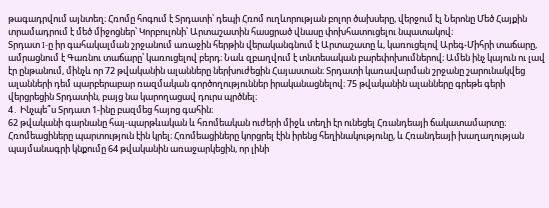թագադրվում այնտեղ։ Հռոմը հոգում է Տրդատի՝ դեպի Հռոմ ուղևորության բոլոր ծախսերը, վերջում էլ Ներոնը Մեծ Հայքին տրամադրում է մեծ միջոցներ՝ Կորբուլոնի՝ Արտաշատին հասցրած վնասը փոխհատուցելու նպատակով։
Տրդատ I-ը իր գահակալման շրջանում առաջին հերթին վերականգնում է Արտաշատը և, կառուցելով Արեգ-Միհրի տաճարը, ամրացնում է Գառնու տաճարը՝ կառուցելով բերդ։ Նաև զբաղվում է տնտեսական բարեփոխումներով։ Ամեն ինչ կայուն ու լավ էր ընթանում, մինչև որ 72 թվականին ալանները ներխուժեցին Հայաստան։ Տրդատի կառավարման շրջանը շարունակվեց ալանների դեմ պարբերաբար ռազմական գործողություններ իրականացնելով։ 75 թվականին ալանները գրեթե գերի վերցրեցին Տրդատին, բայց նա կարողացավ դուրս պրծնել։
4․ Ինչպե՞ս Տրդատ 1-ինը բազմեց հայոց գահին։
62 թվականի գարնանը հայ-պարթևական և հռոմեական ուժերի միջև տեղի էր ունեցել Հռանդեայի ճակատամարտը։ Հռոմեացիները պարտություն էին կրել։ Հռոմեացիները կորցրել էին իրենց հեղինակությունը, և Հռանդեայի խաղաղության պայմանագրի կնքումը 64 թվականին առաջարկեցին, որ լինի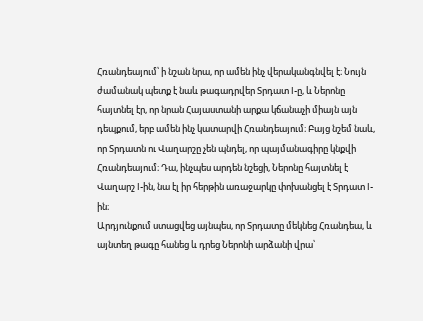Հռանդեայում՝ ի նշան նրա, որ ամեն ինչ վերականգնվել է։ Նույն ժամանակ պետք է նաև թագադրվեր Տրդատ I-ը, և Ներոնը հայտնել էր, որ նրան Հայաստանի արքա կճանաչի միայն այն դեպքում, երբ ամեն ինչ կատարվի Հռանդեայում։ Բայց նշեմ նաև, որ Տրդատն ու Վաղարշը չեն պնդել, որ պայմանագիրը կնքվի Հռանդեայում։ Դա, ինչպես արդեն նշեցի, Ներոնը հայտնել է Վաղարշ I-ին, նա էլ իր հերթին առաջարկը փոխանցել է Տրդատ I-ին։
Արդյունքում ստացվեց այնպես, որ Տրդատը մեկնեց Հռանդեա, և այնտեղ թագը հանեց և դրեց Ներոնի արձանի վրա՝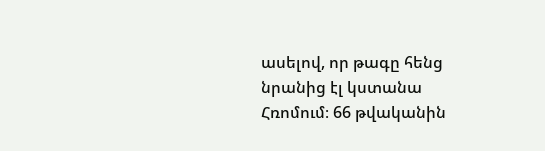ասելով, որ թագը հենց նրանից էլ կստանա Հռոմում։ 66 թվականին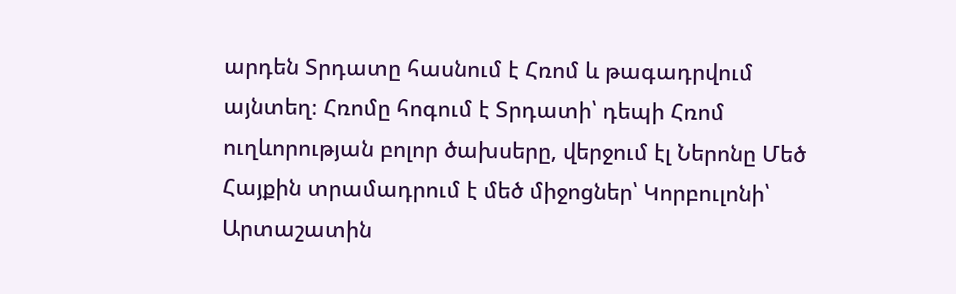արդեն Տրդատը հասնում է Հռոմ և թագադրվում այնտեղ։ Հռոմը հոգում է Տրդատի՝ դեպի Հռոմ ուղևորության բոլոր ծախսերը, վերջում էլ Ներոնը Մեծ Հայքին տրամադրում է մեծ միջոցներ՝ Կորբուլոնի՝ Արտաշատին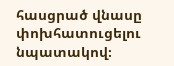հասցրած վնասը փոխհատուցելու նպատակով։